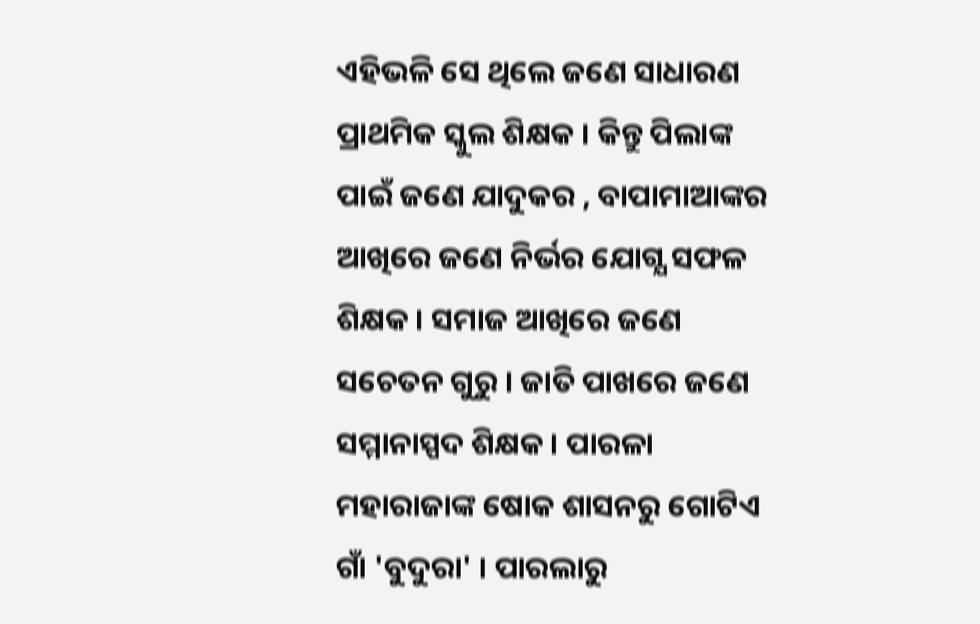ଏହିଭଳି ସେ ଥିଲେ ଜଣେ ସାଧାରଣ ପ୍ରାଥମିକ ସ୍କୁଲ ଶିକ୍ଷକ । କିନ୍ତୁ ପିଲାଙ୍କ ପାଇଁ ଜଣେ ଯାଦୁକର , ବାପାମାଆଙ୍କର ଆଖିରେ ଜଣେ ନିର୍ଭର ଯୋଗ୍ଯ ସଫଳ ଶିକ୍ଷକ । ସମାଜ ଆଖିରେ ଜଣେ ସଚେତନ ଗୁରୁ । ଜାତି ପାଖରେ ଜଣେ ସମ୍ମାନାସ୍ପଦ ଶିକ୍ଷକ । ପାରଳା ମହାରାଜାଙ୍କ ଷୋକ ଶାସନରୁ ଗୋଟିଏ ଗାଁ 'ବୁଦୁରା' । ପାରଲାରୁ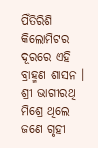ପିଁତିରିଶି କିଲୋମିଟର ଦୂରରେ ଏହି ବ୍ରାହ୍ମଣ ଶାସନ । ଶ୍ରୀ ଭାଗୀରଥି ମିଶ୍ରେ ଥିଲେ ଜଣେ ଗୃହୀ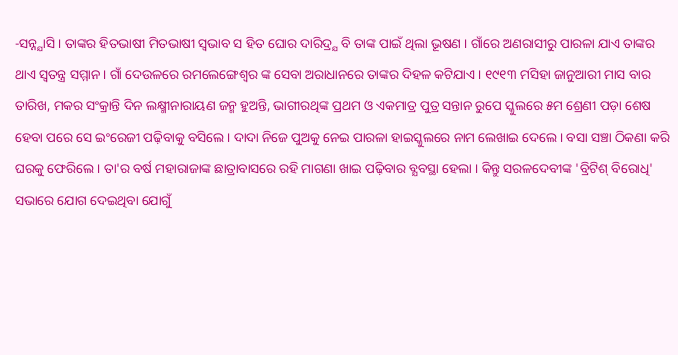-ସନ୍ନ୍ଯାସି । ତାଙ୍କର ହିତଭାଷୀ ମିତଭାଷୀ ସ୍ବଭାବ ସ ହିତ ଘୋର ଦାରିଦ୍ର୍ଯ ବି ତାଙ୍କ ପାଇଁ ଥିଲା ଭୂଷଣ । ଗାଁରେ ଅଣରାସୀରୁ ପାରଳା ଯାଏ ତାଙ୍କର ଥାଏ ସ୍ବତନ୍ତ୍ର ସମ୍ମାନ । ଗାଁ ଦେଉଳରେ ରମଲେଙ୍ଗେଶ୍ବର ଙ୍କ ସେବା ଅରାଧାନରେ ତାଙ୍କର ଦିହଳ କଟିଯାଏ । ୧୯୧୩ ମସିହା ଜାନୁଆରୀ ମାସ ବାର ତାରିଖ, ମକର ସଂକ୍ରାନ୍ତି ଦିନ ଲକ୍ଷ୍ମୀନାରାୟଣ ଜନ୍ମ ହୁଅନ୍ତି, ଭାଗୀରଥିଙ୍କ ପ୍ରଥମ ଓ ଏକମାତ୍ର ପୁତ୍ର ସନ୍ତାନ ରୁପେ ସ୍କୁଲରେ ୫ମ ଶ୍ରେଣୀ ପଡ଼ା ଶେଷ ହେବା ପରେ ସେ ଇଂରେଜୀ ପଢ଼ିବାକୁ ବସିଲେ । ଦାଦା ନିଜେ ପୁଅକୁ ନେଇ ପାରଳା ହାଇସ୍କୁଲରେ ନାମ ଲେଖାଇ ଦେଲେ । ବସା ସଞ୍ଚା ଠିକଣା କରି ଘରକୁ ଫେରିଲେ । ତା'ର ବର୍ଷ ମହାରାଜାଙ୍କ ଛାତ୍ରାବାସରେ ରହି ମାଗଣା ଖାଇ ପଢ଼ିବାର ବ୍ଯବସ୍ଥା ହେଲା । କିନ୍ତୁ ସରଳଦେବୀଙ୍କ 'ବ୍ରିଟିଶ୍ ବିରୋଧି' ସଭାରେ ଯୋଗ ଦେଇଥିବା ଯୋଗୁଁ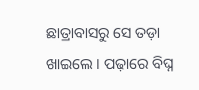ଛାତ୍ରାବାସରୁ ସେ ତଡ଼ା ଖାଇଲେ । ପଢ଼ାରେ ବିଘ୍ନ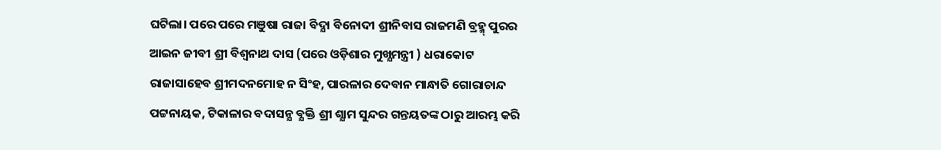ଘଟିଲା। ପରେ ପରେ ମଞୁଷା ରାଜା ବିଦ୍ଯା ବିନୋଦୀ ଶ୍ରୀନିବାସ ରାଜମଣି ବ୍ରହ୍ମ୍ ପୁରର ଆଇନ ଜୀବୀ ଶ୍ରୀ ବିଶ୍ବନାଥ ଦାସ (ପରେ ଓଡ଼ିଶାର ମୁଖ୍ଯମନ୍ତ୍ରୀ ) ଧରାକୋଟ ରାଜାସାହେବ ଶ୍ରୀମଦନମୋହ ନ ସିଂହ, ପାରଳାର ଦେବାନ ମାନ୍ଧାତି ଗୋରାଚାନ୍ଦ ପଟ୍ଟନାୟକ, ଟିକାଳାର ବଦାସନ୍ଯ ବ୍ଯକ୍ତି ଶ୍ରୀ ଶ୍ଯାମ ସୁନ୍ଦର ଗନ୍ତୟତଙ୍କ ଠାରୁ ଆରମ୍ଭ କରି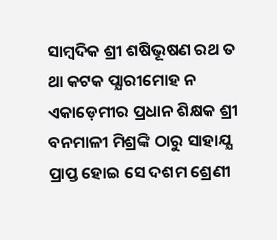ସାମ୍ବଦିକ ଶ୍ରୀ ଶଷିଭୂଷଣ ରଥ ତ ଥା କଟକ ପ୍ଯାରୀମୋହ ନ ଏକାଡ଼େମୀର ପ୍ରଧାନ ଶିକ୍ଷକ ଶ୍ରୀ ବନମାଳୀ ମିଶ୍ରଙ୍କି ଠାରୁ ସାହାଯ୍ଯ ପ୍ରାପ୍ତ ହୋଇ ସେ ଦଶମ ଶ୍ରେଣୀ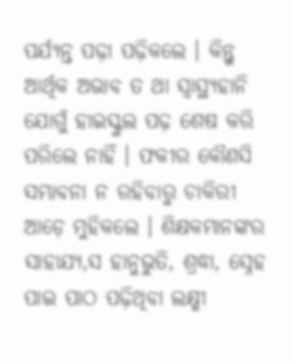ପର୍ଯ୍ଯନ୍ତ ପଢ଼ା ପଢ଼ିକଲେ । କିନ୍ତୁ ଆର୍ଥିକ ଅଭାବ ତ ଥା ସ୍ବାସ୍ଥ୍ଯହାନି ଯୋଗୁଁ ହାଇସ୍କୁଲ ପଢ଼ ଶେଷ କରି ପରିଲେ ନାହିଁ । ଫକୀର କୌଣସି ସମ୍ଭାବନା ନ ରହିବାରୁ ଚାକିରୀ ଆଡ଼େ ମୁହିକଲେ । ଶିକ୍ଷକମାନଙ୍କର ସାହାଯ୍ଯ,ସ ହାନୁଭୁତି, ଶ୍ରଦ୍ଧା, ସ୍ନେହ ପାଇ ପାଠ ପଢ଼ିଥିବା ଲକ୍ଷ୍ମୀ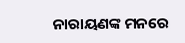ନାରାୟଣଙ୍କ ମନରେ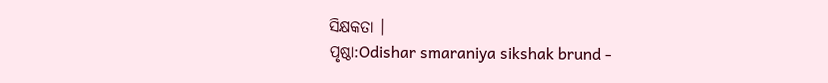ସିକ୍ଷକତା ।
ପୃଷ୍ଠା:Odishar smaraniya sikshak brund -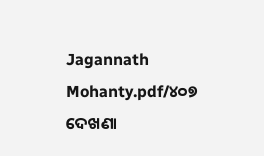Jagannath Mohanty.pdf/୪୦୭
ଦେଖଣା